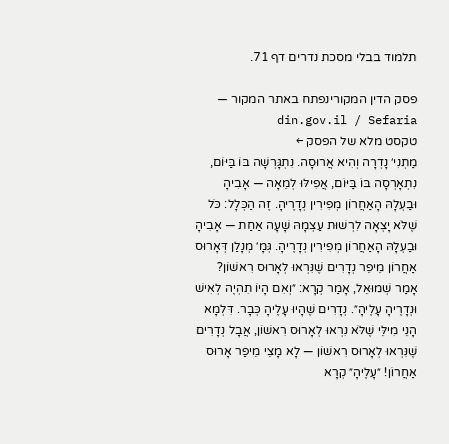תלמוד בבלי מסכת נדרים דף 71.

פסק הדין המקורינפתח באתר המקור — din.gov.il / Sefaria
טקסט מלא של הפסק ←
מַתְנִי׳ נָדְרָה וְהִיא אֲרוּסָה. נִתְגָּרְשָׁה בּוֹ בַּיּוֹם, נִתְאָרְסָה בּוֹ בַּיּוֹם, אֲפִילּוּ לְמֵאָה — אָבִיהָ וּבַעְלָהּ הָאַחֲרוֹן מְפִירִין נְדָרֶיהָ. זֶה הַכְּלָל: כֹּל שֶׁלֹּא יָצְאָה לִרְשׁוּת עַצְמָהּ שָׁעָה אַחַת — אָבִיהָ וּבַעְלָהּ הָאַחֲרוֹן מְפִירִין נְדָרֶיהָ. גְּמָ׳ מְנָלַן דְּאָרוּס אַחֲרוֹן מֵיפֵר נְדָרִים שֶׁנִּרְאוּ לְאָרוּס רִאשׁוֹן? אָמַר שְׁמוּאֵל, אָמַר קְרָא: ״וְאִם הָיוֹ תִהְיֶה לְאִישׁ וּנְדָרֶיהָ עָלֶיהָ״. נְדָרִים שֶׁהָיוּ עָלֶיהָ כְּבָר. דִּלְמָא הָנֵי מִילֵּי שֶׁלֹּא נִרְאוּ לְאָרוּס רִאשׁוֹן, אֲבָל נְדָרִים שֶׁנִּרְאוּ לְאָרוּס רִאשׁוֹן — לָא מָצֵי מֵיפַר אָרוּס אַחֲרוֹן! ״עָלֶיהָ״ קְרָא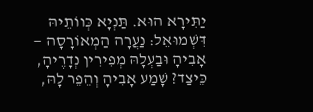יַתִּירָא הוּא. תַּנְיָא כְּווֹתֵיהּ דִּשְׁמוּאֵל: נַעֲרָה הַמְאוֹרָסָה — אָבִיהָ וּבַעְלָהּ מְפִירִין נְדָרֶיהָ, כֵּיצַד? שָׁמַע אָבִיהָ וְהֵפֵר לָהּ,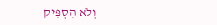וְלֹא הִסְפִּיק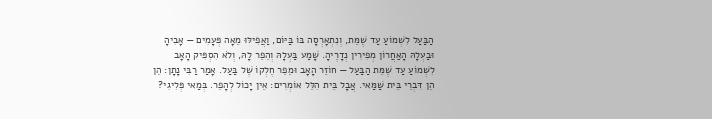הַבַּעַל לִשְׁמוֹעַ עַד שֶׁמֵּת, וְנִתְאָרְסָה בּוֹ בַּיּוֹם, וַאֲפִילּוּ מֵאָה פְּעָמִים — אָבִיהָ וּבַעְלָהּ הָאַחֲרוֹן מְפִירִין נְדָרֶיהָ. שָׁמַע בַּעְלָהּ וְהֵפֵר לָהּ, וְלֹא הִסְפִּיק הָאָב לִשְׁמוֹעַ עַד שֶׁמֵּת הַבַּעַל — חוֹזֵר הָאָב וּמֵפֵר חֶלְקוֹ שֶׁל בַּעַל. אָמַר רַבִּי נָתָן: הֵן הֵן דִּבְרֵי בֵּית שַׁמַּאי. אֲבָל בֵּית הִלֵּל אוֹמְרִים: אֵין יָכוֹל לְהָפֵר. בְּמַאי פְּלִיגִי?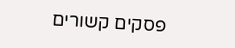פסקים קשורים